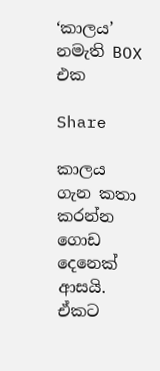‘කාලය’ නමැති BOX එක

Share

කාලය ගැන කතා කරන්න ගොඩ දෙනෙක් ආසයි. ඒකට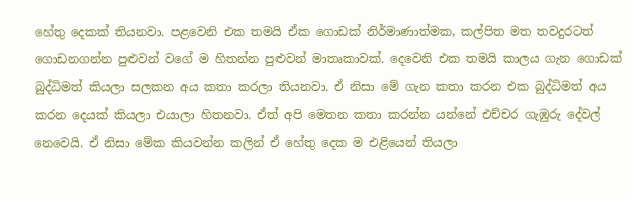හේතු දෙකක් තියනවා. පළවෙනි එක තමයි ඒක ගොඩක් නිර්මාණාත්මක, කල්පිත මත තවදුරටත් ගොඩනගන්න පුළුවන් වගේ ම හිතන්න පුළුවන් මාතෘකාවක්. දෙවෙනි එක තමයි කාලය ගැන ගොඩක් බුද්ධිමත් කියලා සලකන අය කතා කරලා තියනවා. ඒ නිසා මේ ගැන කතා කරන එක බුද්ධිමත් අය කරන දෙයක් කියලා එයාලා හිතනවා. ඒත් අපි මෙතන කතා කරන්න යන්නේ එච්චර ගැඹුරු දේවල් නෙවෙයි. ඒ නිසා මේක කියවන්න කලින් ඒ හේතු දෙක ම එළියෙන් තියලා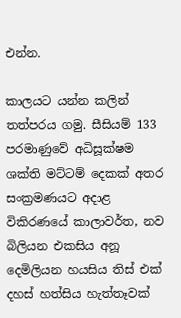එන්න.

කාලයට යන්න කලින් තත්පරය ගමු. සීසියම් 133 පරමාණුවේ අධිසූක්ෂම ශක්ති මට්ටම් දෙකක් අතර සංක්‍රමණයට අදාළ විකිරණයේ කාලාවර්ත, නව බිලියන එකසිය අනූ දෙමිලියන හයසිය තිස් එක් දහස් හත්සිය හැත්තෑවක්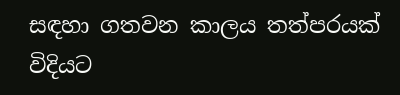සඳහා ගතවන කාලය තත්පරයක් විදියට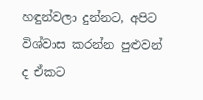හඳුන්වලා දුන්නට, අපිට විශ්වාස කරන්න පුළුවන් ද ඒකට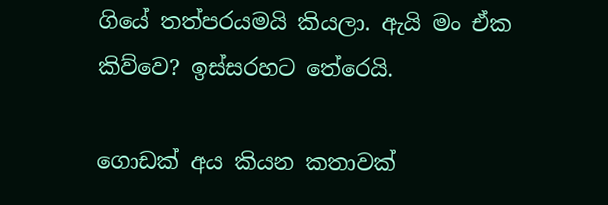ගියේ තත්පරයමයි කියලා. ඇයි මං ඒක කිව්වෙ? ඉස්සරහට තේරෙයි.

ගොඩක් අය කියන කතාවක්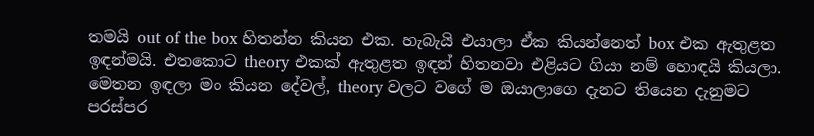තමයි out of the box හිතන්න කියන එක. හැබැයි එයාලා ඒක කියන්නෙත් box එක ඇතුළත ඉඳන්මයි. එතකොට theory එකක් ඇතුළත ඉඳන් හිතනවා එළියට ගියා නම් හොඳයි කියලා. මෙතන ඉඳලා මං කියන දේවල්, theory වලට වගේ ම ඔයාලාගෙ දැනට තියෙන දැනුමට පරස්පර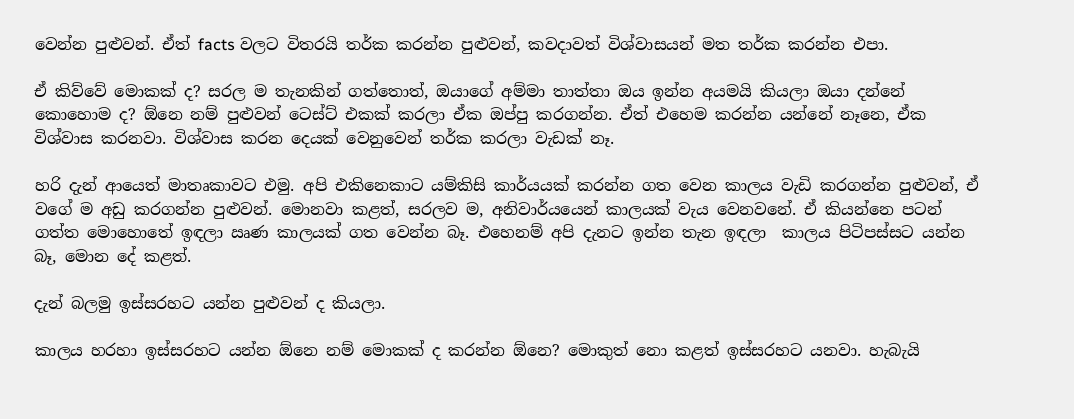වෙන්න පුළුවන්. ඒත් facts වලට විතරයි තර්ක කරන්න පුළුවන්, කවදාවත් විශ්වාසයන් මත තර්ක කරන්න එපා.

ඒ කිව්වේ මොකක් ද? සරල ම තැනකින් ගත්තොත්, ඔයාගේ අම්මා තාත්තා ඔය ඉන්න අයමයි කියලා ඔයා දන්නේ කොහොම ද? ඕනෙ නම් පුළුවන් ටෙස්ට් එකක් කරලා ඒක ඔප්පු කරගන්න. ඒත් එහෙම කරන්න යන්නේ නෑනෙ, ඒක විශ්වාස කරනවා. විශ්වාස කරන දෙයක් වෙනුවෙන් තර්ක කරලා වැඩක් නෑ.

හරි දැන් ආයෙත් මාතෘකාවට එමු. අපි එකිනෙකාට යම්කිසි කාර්යයක් කරන්න ගත වෙන කාලය වැඩි කරගන්න පුළුවන්, ඒ වගේ ම අඩු කරගන්න පුළුවන්. මොනවා කළත්, සරලව ම, අනිවාර්යයෙන් කාලයක් වැය වෙනවනේ. ඒ කියන්නෙ පටන් ගත්ත මොහොතේ ඉඳලා ඍණ කාලයක් ගත වෙන්න බෑ. එහෙනම් අපි දැනට ඉන්න තැන ඉඳලා  කාලය පිටිපස්සට යන්න බෑ, මොන දේ කළත්.

දැන් බලමු ඉස්සරහට යන්න පුළුවන් ද කියලා.

කාලය හරහා ඉස්සරහට යන්න ඕනෙ නම් මොකක් ද කරන්න ඕනෙ? මොකුත් නො කළත් ඉස්සරහට යනවා. හැබැයි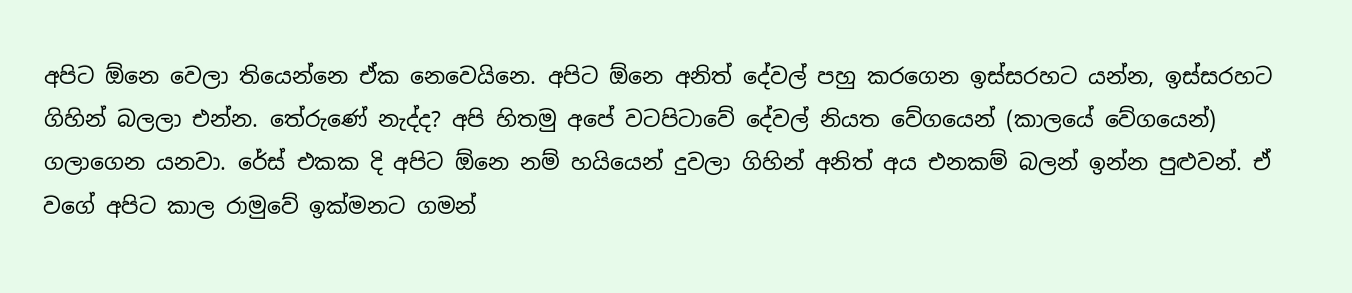අපිට ඕනෙ වෙලා තියෙන්නෙ ඒක නෙවෙයිනෙ. අපිට ඕනෙ අනිත් දේවල් පහු කරගෙන ඉස්සරහට යන්න, ඉස්සරහට ගිහින් බලලා එන්න. තේරුණේ නැද්ද? අපි හිතමු අපේ වටපිටාවේ දේවල් නියත වේගයෙන් (කාලයේ වේගයෙන්) ගලාගෙන යනවා. රේස් එකක දි අපිට ඕනෙ නම් හයියෙන් දුවලා ගිහින් අනිත් අය එනකම් බලන් ඉන්න පුළුවන්. ඒ වගේ අපිට කාල රාමුවේ ඉක්මනට ගමන්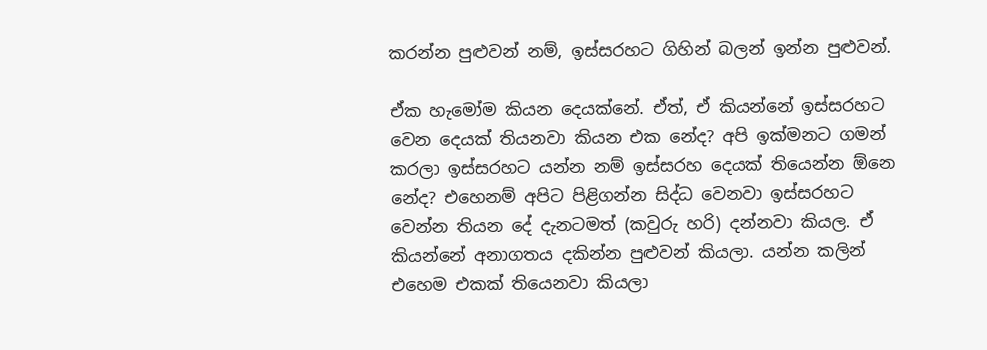කරන්න පුළුවන් නම්, ඉස්සරහට ගිහින් බලන් ඉන්න පුළුවන්.

ඒක හැමෝම කියන දෙයක්නේ. ඒත්, ඒ කියන්නේ ඉස්සරහට වෙන දෙයක් තියනවා කියන එක නේද? අපි ඉක්මනට ගමන් කරලා ඉස්සරහට යන්න නම් ඉස්සරහ දෙයක් තියෙන්න ඕනෙ නේද? එහෙනම් අපිට පිළිගන්න සිද්ධ වෙනවා ඉස්සරහට වෙන්න තියන දේ දැනටමත් (කවුරු හරි) දන්නවා කියල. ඒ කියන්නේ අනාගතය දකින්න පුළුවන් කියලා. යන්න කලින් එහෙම එකක් තියෙනවා කියලා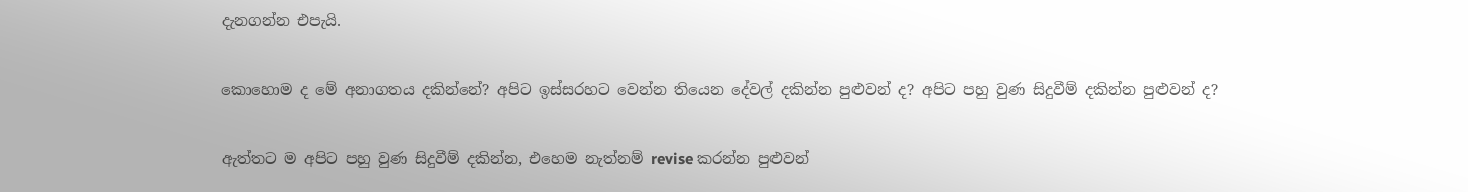දැනගන්න එපැයි.

කොහොම ද මේ අනාගතය දකින්නේ? අපිට ඉස්සරහට වෙන්න තියෙන දේවල් දකින්න පුළුවන් ද? අපිට පහු වුණ සිදුවීම් දකින්න පුළුවන් ද?

ඇත්තට ම අපිට පහු වුණ සිදුවීම් දකින්න, එහෙම නැත්නම් revise කරන්න පුළුවන්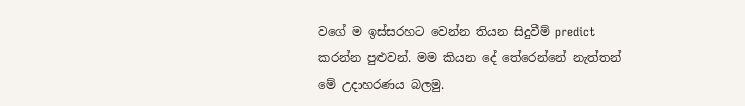වගේ ම ඉස්සරහට වෙන්න තියන සිදුවීම් predict කරන්න පුළුවන්. මම කියන දේ තේරෙන්නේ නැත්තන් මේ උදාහරණය බලමු.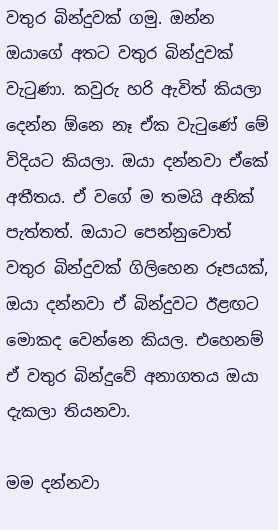වතුර බින්දුවක් ගමු. ඔන්න ඔයාගේ අතට වතුර බින්දුවක් වැටුණා. කවුරු හරි ඇවිත් කියලා දෙන්න ඕනෙ නෑ ඒක වැටුණේ මේ විදියට කියලා. ඔයා දන්නවා ඒකේ අතීතය. ඒ වගේ ම තමයි අනික් පැත්තත්. ඔයාට පෙන්නුවොත් වතුර බින්දුවක් ගිලිහෙන රූපයක්, ඔයා දන්නවා ඒ බින්දුවට ඊළඟට මොකද වෙන්නෙ කියල. එහෙනම් ඒ වතුර බින්දුවේ අනාගතය ඔයා දැකලා තියනවා.

මම දන්නවා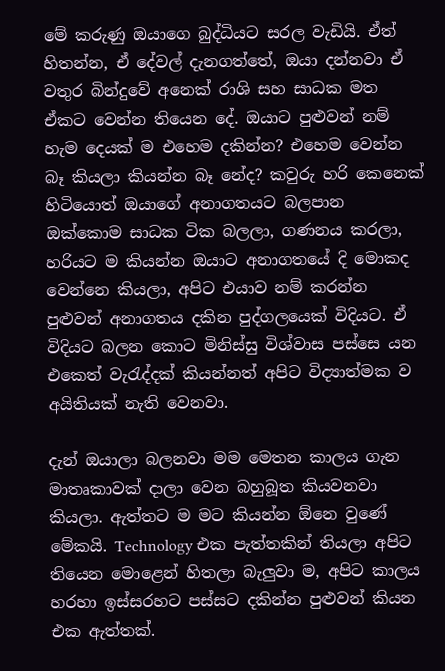මේ කරුණු ඔයාගෙ බුද්ධියට සරල වැඩියි. ඒත් හිතන්න, ඒ දේවල් දැනගත්තේ, ඔයා දන්නවා ඒ වතුර බින්දුවේ අනෙක් රාශි සහ සාධක මත ඒකට වෙන්න තියෙන දේ. ඔයාට පුළුවන් නම් හැම දෙයක් ම එහෙම දකින්න? එහෙම වෙන්න බෑ කියලා කියන්න බෑ නේද? කවුරු හරි කෙනෙක් හිටියොත් ඔයාගේ අනාගතයට බලපාන ඔක්කොම සාධක ටික බලලා, ගණනය කරලා, හරියට ම කියන්න ඔයාට අනාගතයේ දි මොකද වෙන්නෙ කියලා, අපිට එයාව නම් කරන්න පුළුවන් අනාගතය දකින පුද්ගලයෙක් විදියට. ඒ විදියට බලන කොට මිනිස්සු විශ්වාස පස්සෙ යන එකෙත් වැරැද්දක් කියන්නත් අපිට විද්‍යාත්මක ව අයිතියක් නැති වෙනවා.

දැන් ඔයාලා බලනවා මම මෙතන කාලය ගැන මාතෘකාවක් දාලා වෙන බහුබූත කියවනවා කියලා. ඇත්තට ම මට කියන්න ඕනෙ වුණේ මේකයි. Technology එක පැත්තකින් තියලා අපිට තියෙන මොළෙන් හිතලා බැලුවා ම, අපිට කාලය හරහා ඉස්සරහට පස්සට දකින්න පුළුවන් කියන එක ඇත්තක්.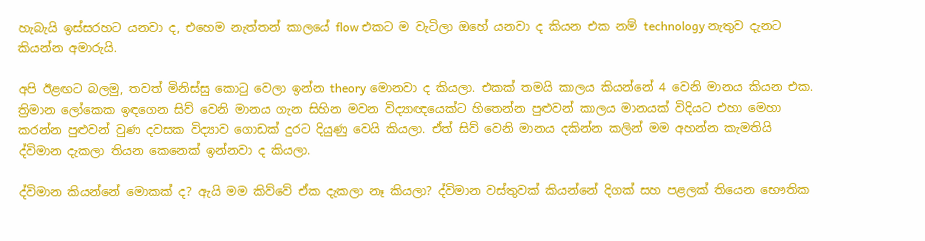හැබැයි ඉස්සරහට යනවා ද, එහෙම නැත්තන් කාලයේ flow එකට ම වැටිලා ඔහේ යනවා ද කියන එක නම් technology නැතුව දැනට කියන්න අමාරුයි.

අපි ඊළඟට බලමු, තවත් මිනිස්සු කොටු වෙලා ඉන්න theory මොනවා ද කියලා. එකක් තමයි කාලය කියන්නේ 4 වෙනි මානය කියන එක. ත්‍රිමාන ලෝකෙක ඉඳගෙන සිව් වෙනි මානය ගැන සිහින මවන විද්‍යාඥයෙක්ට හිතෙන්න පුළුවන් කාලය මානයක් විදියට එහා මෙහා කරන්න පුළුවන් වුණ දවසක විද්‍යාව ගොඩක් දුරට දියුණු වෙයි කියලා. ඒත් සිව් වෙනි මානය දකින්න කලින් මම අහන්න කැමතියි ද්විමාන දැකලා තියන කෙනෙක් ඉන්නවා ද කියලා.

ද්විමාන කියන්නේ මොකක් ද? ඇයි මම කිව්වේ ඒක දැකලා නෑ කියලා? ද්විමාන වස්තුවක් කියන්නේ දිගක් සහ පළලක් තියෙන භෞතික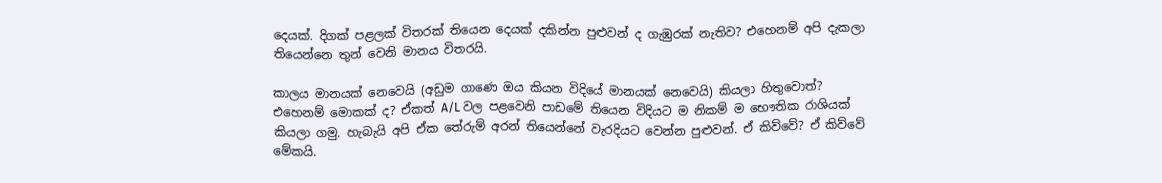දෙයක්. දිගක් පළලක් විතරක් තියෙන දෙයක් දකින්න පුළුවන් ද ගැඹුරක් නැතිව? එහෙනම් අපි දැකලා තියෙන්නෙ තුන් වෙනි මානය විතරයි.

කාලය මානයක් නෙවෙයි (අඩුම ගාණෙ ඔය කියන විදියේ මානයක් නෙවෙයි) කියලා හිතුවොත්? එහෙනම් මොකක් ද? ඒකත් A/L වල පළවෙනි පාඩමේ තියෙන විදියට ම නිකම් ම භෞතික රාශියක් කියලා ගමු. හැබැයි අපි ඒක තේරුම් අරන් තියෙන්නේ වැරදියට වෙන්න පුළුවන්. ඒ කිව්වේ? ඒ කිව්වේ මේකයි.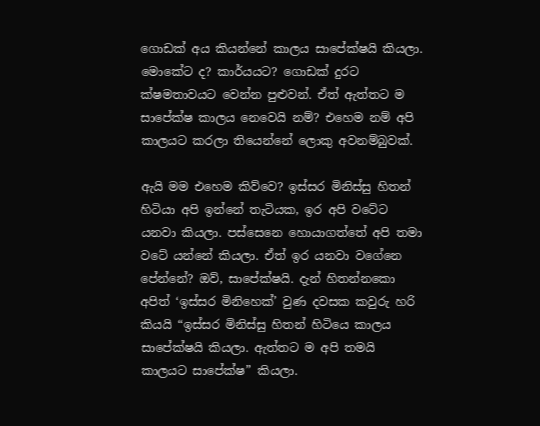ගොඩක් අය කියන්නේ කාලය සාපේක්ෂයි කියලා. මොකේට ද? කාර්යයට? ගොඩක් දුරට ක්ෂමතාවයට වෙන්න පුළුවන්. ඒත් ඇත්තට ම සාපේක්ෂ කාලය නෙවෙයි නම්? එහෙම නම් අපි කාලයට කරලා තියෙන්නේ ලොකු අවනම්බුවක්.

ඇයි මම එහෙම කිව්වෙ? ඉස්සර මිනිස්සු හිතන් හිටියා අපි ඉන්නේ තැටියක, ඉර අපි වටේට යනවා කියලා. පස්සෙනෙ හොයාගත්තේ අපි තමා වටේ යන්නේ කියලා. ඒත් ඉර යනවා වගේනෙ පේන්නේ? ඔව්, සාපේක්ෂයි. දැන් හිතන්නකො අපිත් ‘ඉස්සර මිනිහෙක්’ වුණ දවසක කවුරු හරි කියයි “ඉස්සර මිනිස්සු හිතන් හිටියෙ කාලය සාපේක්ෂයි කියලා. ඇත්තට ම අපි තමයි කාලයට සාපේක්ෂ” කියලා.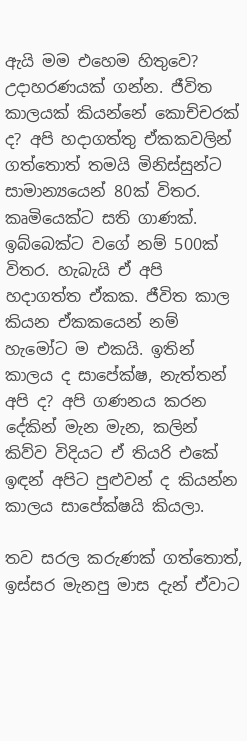ඇයි මම එහෙම හිතුවෙ? උදාහරණයක් ගන්න. ජීවිත කාලයක් කියන්නේ කොච්චරක් ද? අපි හදාගත්තු ඒකකවලින් ගත්තොත් තමයි මිනිස්සුන්ට සාමාන්‍යයෙන් 80ක් විතර. කෘමියෙක්ට සති ගාණක්. ඉබ්බෙක්ට වගේ නම් 500ක් විතර. හැබැයි ඒ අපි හදාගත්ත ඒකක. ජීවිත කාල කියන ඒකකයෙන් නම් හැමෝට ම එකයි. ඉතින් කාලය ද සාපේක්ෂ, නැත්තන් අපි ද? අපි ගණනය කරන දේකින් මැන මැන, කලින් කිව්ව විදියට ඒ තියරි එකේ ඉඳන් අපිට පුළුවන් ද කියන්න කාලය සාපේක්ෂයි කියලා.

තව සරල කරුණක් ගත්තොත්, ඉස්සර මැනපු මාස දැන් ඒවාට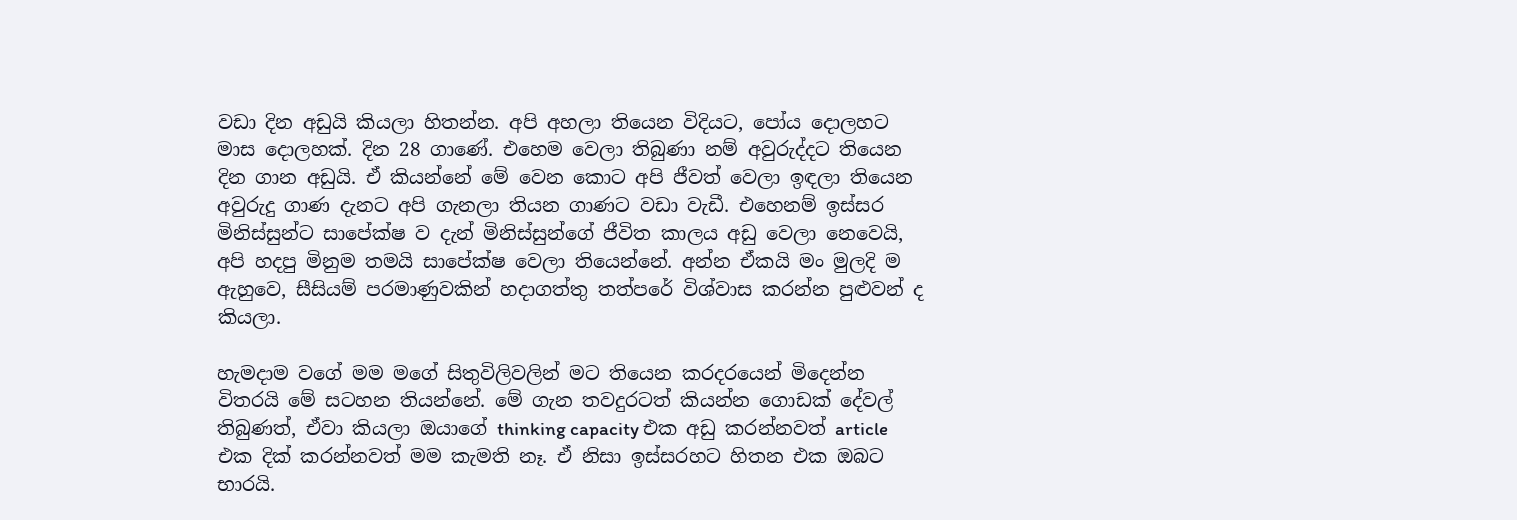වඩා දින අඩුයි කියලා හිතන්න. අපි අහලා තියෙන විදියට, පෝය දොලහට මාස දොලහක්. දින 28 ගාණේ. එහෙම වෙලා තිබුණා නම් අවුරුද්දට තියෙන දින ගාන අඩුයි. ඒ කියන්නේ මේ වෙන කොට අපි ජීවත් වෙලා ඉඳලා තියෙන අවුරුදු ගාණ දැනට අපි ගැනලා තියන ගාණට වඩා වැඩී. එහෙනම් ඉස්සර මිනිස්සුන්ට සාපේක්ෂ ව දැන් මිනිස්සුන්ගේ ජීවිත කාලය අඩු වෙලා නෙවෙයි, අපි හදපු මිනුම තමයි සාපේක්ෂ වෙලා තියෙන්නේ. අන්න ඒකයි මං මුලදි ම ඇහුවෙ, සීසියම් පරමාණුවකින් හදාගත්තු තත්පරේ විශ්වාස කරන්න පුළුවන් ද කියලා.

හැමදාම වගේ මම මගේ සිතුවිලිවලින් මට තියෙන කරදරයෙන් මිදෙන්න විතරයි මේ සටහන තියන්නේ. මේ ගැන තවදුරටත් කියන්න ගොඩක් දේවල් තිබුණත්, ඒවා කියලා ඔයාගේ thinking capacity එක අඩු කරන්නවත් article එක දික් කරන්නවත් මම කැමති නෑ. ඒ නිසා ඉස්සරහට හිතන එක ඔබට භාරයි.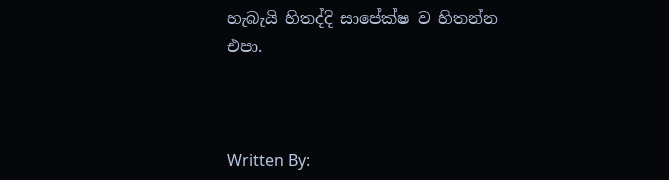හැබැයි හිතද්දි සාපේක්ෂ ව හිතන්න එපා.



Written By: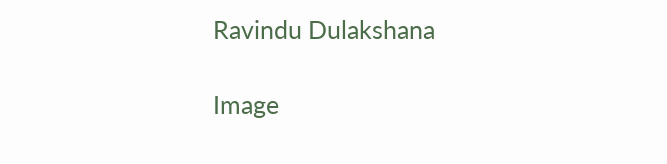Ravindu Dulakshana

Image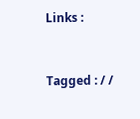Links :


Tagged : / /